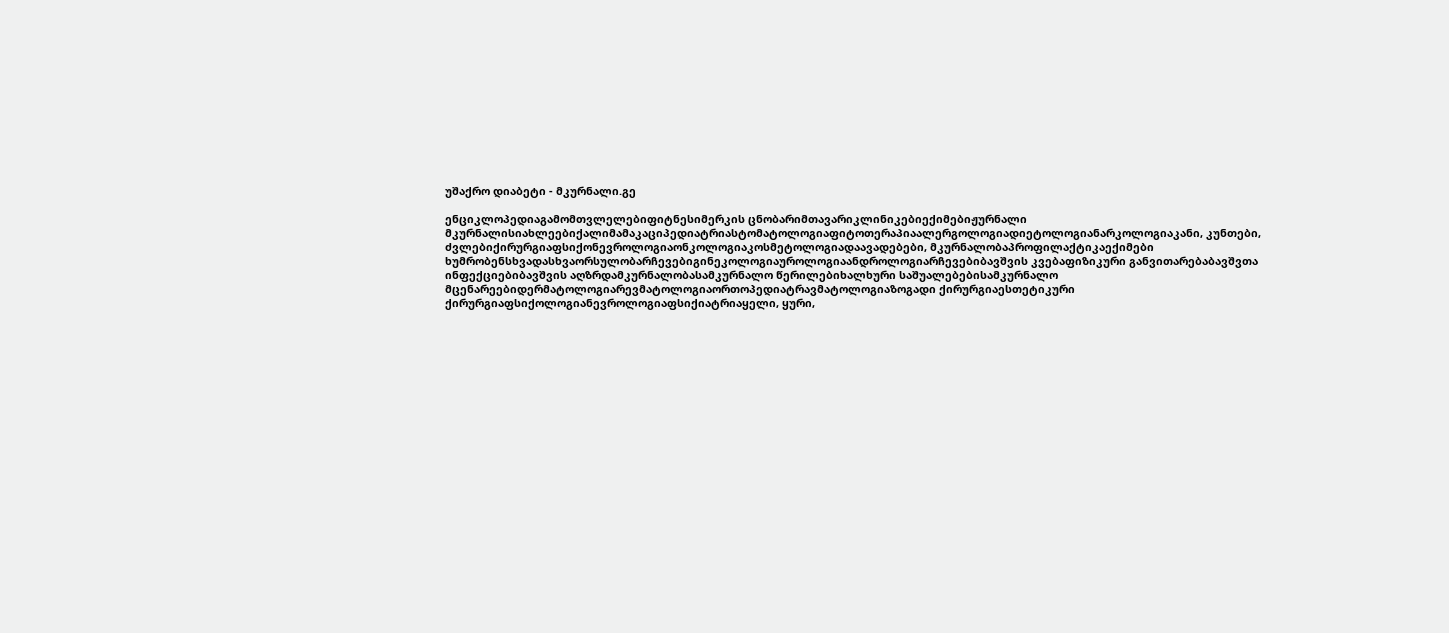უშაქრო დიაბეტი - მკურნალი.გე

ენციკლოპედიაგამომთვლელებიფიტნესიმერკის ცნობარიმთავარიკლინიკებიექიმებიჟურნალი მკურნალისიახლეებიქალიმამაკაციპედიატრიასტომატოლოგიაფიტოთერაპიაალერგოლოგიადიეტოლოგიანარკოლოგიაკანი, კუნთები, ძვლებიქირურგიაფსიქონევროლოგიაონკოლოგიაკოსმეტოლოგიადაავადებები, მკურნალობაპროფილაქტიკაექიმები ხუმრობენსხვადასხვაორსულობარჩევებიგინეკოლოგიაუროლოგიაანდროლოგიარჩევებიბავშვის კვებაფიზიკური განვითარებაბავშვთა ინფექციებიბავშვის აღზრდამკურნალობასამკურნალო წერილებიხალხური საშუალებებისამკურნალო მცენარეებიდერმატოლოგიარევმატოლოგიაორთოპედიატრავმატოლოგიაზოგადი ქირურგიაესთეტიკური ქირურგიაფსიქოლოგიანევროლოგიაფსიქიატრიაყელი, ყური,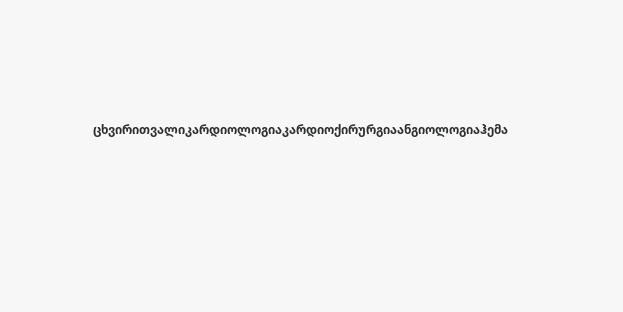ცხვირითვალიკარდიოლოგიაკარდიოქირურგიაანგიოლოგიაჰემა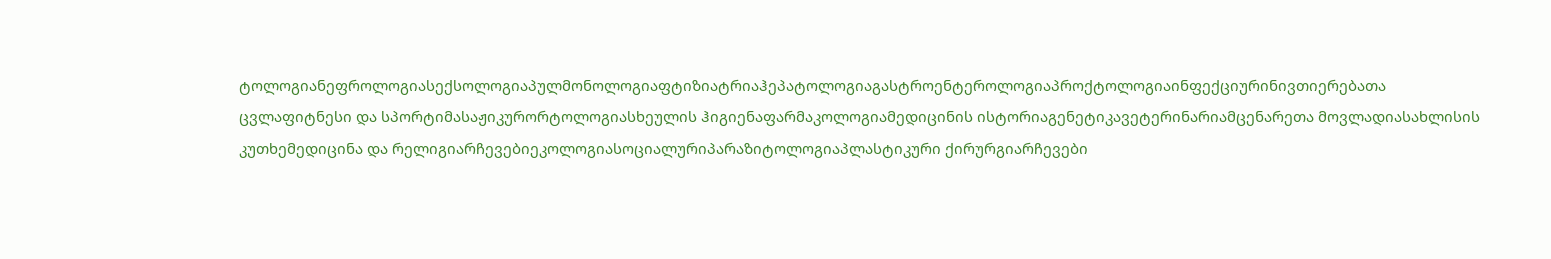ტოლოგიანეფროლოგიასექსოლოგიაპულმონოლოგიაფტიზიატრიაჰეპატოლოგიაგასტროენტეროლოგიაპროქტოლოგიაინფექციურინივთიერებათა ცვლაფიტნესი და სპორტიმასაჟიკურორტოლოგიასხეულის ჰიგიენაფარმაკოლოგიამედიცინის ისტორიაგენეტიკავეტერინარიამცენარეთა მოვლადიასახლისის კუთხემედიცინა და რელიგიარჩევებიეკოლოგიასოციალურიპარაზიტოლოგიაპლასტიკური ქირურგიარჩევები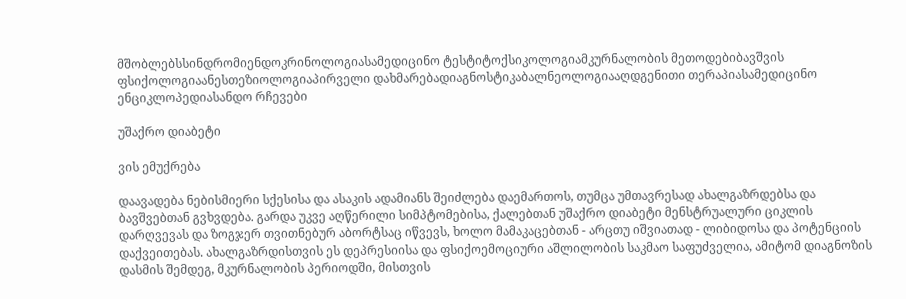მშობლებსსინდრომიენდოკრინოლოგიასამედიცინო ტესტიტოქსიკოლოგიამკურნალობის მეთოდებიბავშვის ფსიქოლოგიაანესთეზიოლოგიაპირველი დახმარებადიაგნოსტიკაბალნეოლოგიააღდგენითი თერაპიასამედიცინო ენციკლოპედიასანდო რჩევები

უშაქრო დიაბეტი

ვის ემუქრება

დაავადება ნებისმიერი სქესისა და ასაკის ადამიანს შეიძლება დაემართოს, თუმცა უმთავრესად ახალგაზრდებსა და ბავშვებთან გვხვდება. გარდა უკვე აღწერილი სიმპტომებისა, ქალებთან უშაქრო დიაბეტი მენსტრუალური ციკლის დარღვევას და ზოგჯერ თვითნებურ აბორტსაც იწვევს, ხოლო მამაკაცებთან - არცთუ იშვიათად - ლიბიდოსა და პოტენციის დაქვეითებას. ახალგაზრდისთვის ეს დეპრესიისა და ფსიქოემოციური აშლილობის საკმაო საფუძველია, ამიტომ დიაგნოზის დასმის შემდეგ, მკურნალობის პერიოდში, მისთვის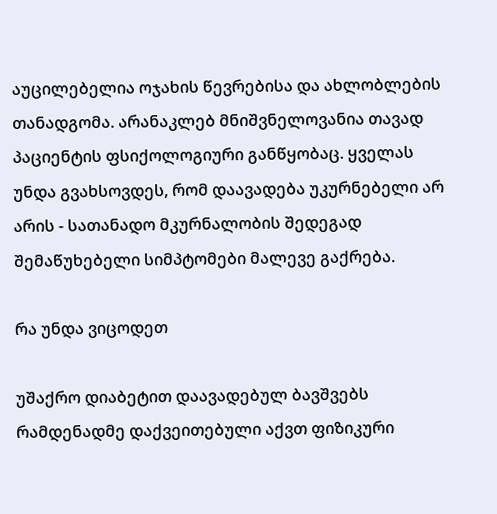აუცილებელია ოჯახის წევრებისა და ახლობლების თანადგომა. არანაკლებ მნიშვნელოვანია თავად პაციენტის ფსიქოლოგიური განწყობაც. ყველას უნდა გვახსოვდეს, რომ დაავადება უკურნებელი არ არის - სათანადო მკურნალობის შედეგად შემაწუხებელი სიმპტომები მალევე გაქრება.

რა უნდა ვიცოდეთ

უშაქრო დიაბეტით დაავადებულ ბავშვებს რამდენადმე დაქვეითებული აქვთ ფიზიკური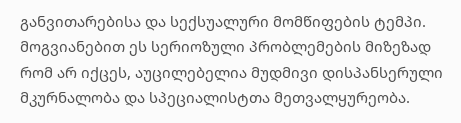განვითარებისა და სექსუალური მომწიფების ტემპი. მოგვიანებით ეს სერიოზული პრობლემების მიზეზად რომ არ იქცეს, აუცილებელია მუდმივი დისპანსერული მკურნალობა და სპეციალისტთა მეთვალყურეობა.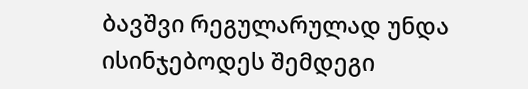ბავშვი რეგულარულად უნდა ისინჯებოდეს შემდეგი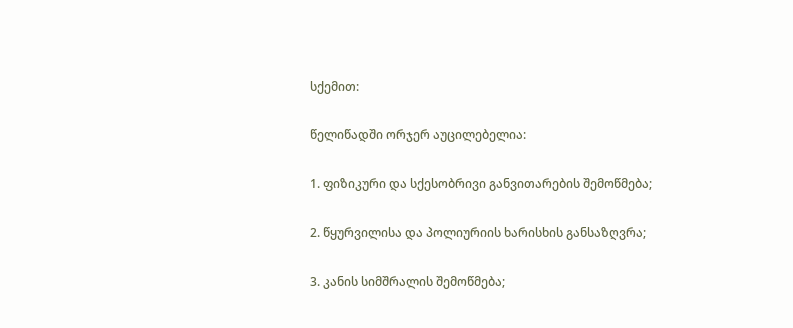სქემით:

წელიწადში ორჯერ აუცილებელია:

1. ფიზიკური და სქესობრივი განვითარების შემოწმება;

2. წყურვილისა და პოლიურიის ხარისხის განსაზღვრა;

3. კანის სიმშრალის შემოწმება;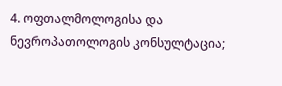4. ოფთალმოლოგისა და ნევროპათოლოგის კონსულტაცია;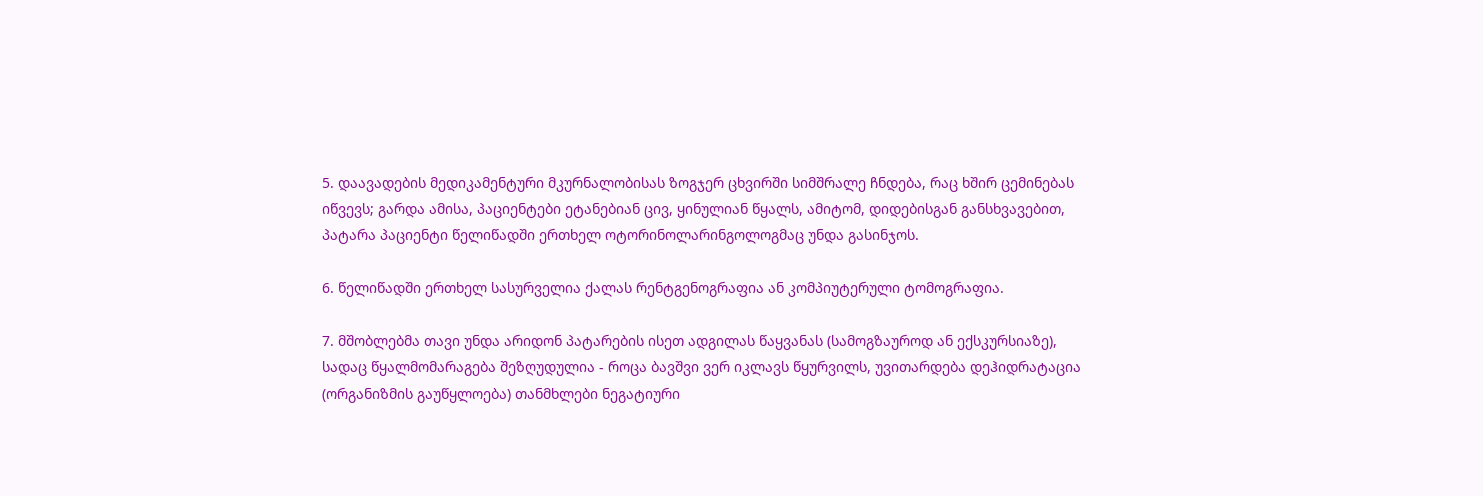5. დაავადების მედიკამენტური მკურნალობისას ზოგჯერ ცხვირში სიმშრალე ჩნდება, რაც ხშირ ცემინებას იწვევს; გარდა ამისა, პაციენტები ეტანებიან ცივ, ყინულიან წყალს, ამიტომ, დიდებისგან განსხვავებით, პატარა პაციენტი წელიწადში ერთხელ ოტორინოლარინგოლოგმაც უნდა გასინჯოს.

6. წელიწადში ერთხელ სასურველია ქალას რენტგენოგრაფია ან კომპიუტერული ტომოგრაფია.

7. მშობლებმა თავი უნდა არიდონ პატარების ისეთ ადგილას წაყვანას (სამოგზაუროდ ან ექსკურსიაზე), სადაც წყალმომარაგება შეზღუდულია - როცა ბავშვი ვერ იკლავს წყურვილს, უვითარდება დეჰიდრატაცია (ორგანიზმის გაუწყლოება) თანმხლები ნეგატიური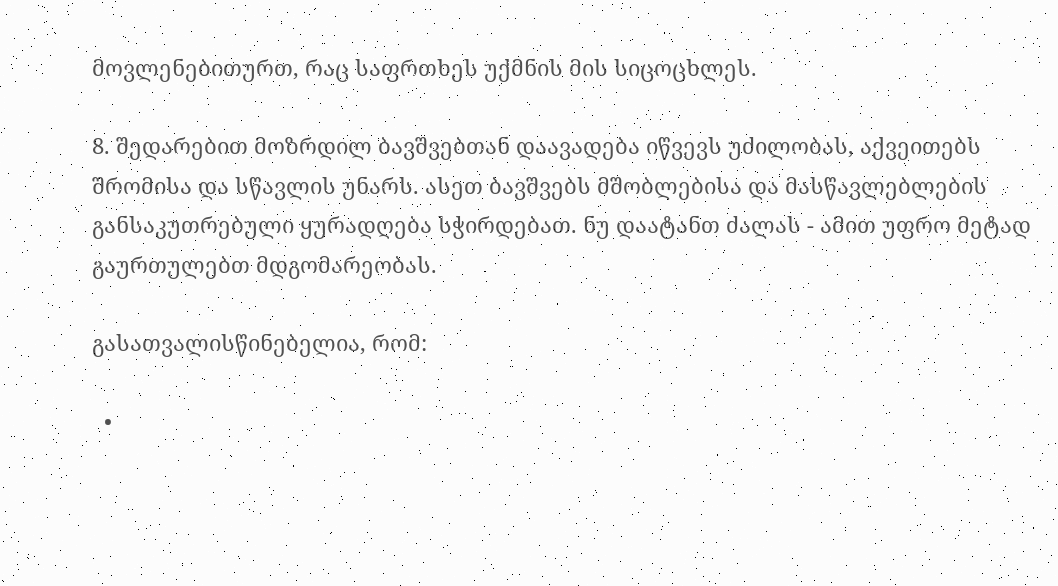მოვლენებითურთ, რაც საფრთხეს უქმნის მის სიცოცხლეს.

8. შედარებით მოზრდილ ბავშვებთან დაავადება იწვევს უძილობას, აქვეითებს შრომისა და სწავლის უნარს. ასეთ ბავშვებს მშობლებისა და მასწავლებლების განსაკუთრებული ყურადღება სჭირდებათ. ნუ დაატანთ ძალას - ამით უფრო მეტად გაურთულებთ მდგომარეობას.

გასათვალისწინებელია, რომ:

  •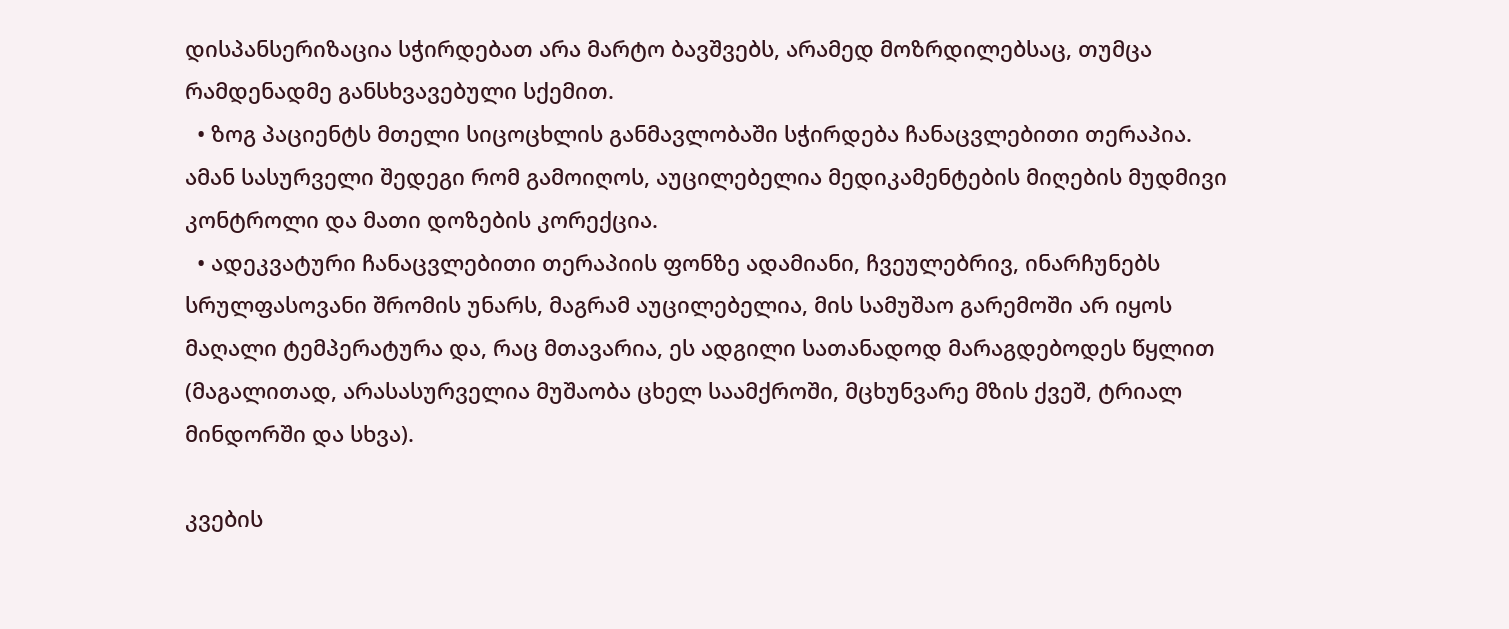დისპანსერიზაცია სჭირდებათ არა მარტო ბავშვებს, არამედ მოზრდილებსაც, თუმცა რამდენადმე განსხვავებული სქემით.
  • ზოგ პაციენტს მთელი სიცოცხლის განმავლობაში სჭირდება ჩანაცვლებითი თერაპია. ამან სასურველი შედეგი რომ გამოიღოს, აუცილებელია მედიკამენტების მიღების მუდმივი კონტროლი და მათი დოზების კორექცია.
  • ადეკვატური ჩანაცვლებითი თერაპიის ფონზე ადამიანი, ჩვეულებრივ, ინარჩუნებს სრულფასოვანი შრომის უნარს, მაგრამ აუცილებელია, მის სამუშაო გარემოში არ იყოს მაღალი ტემპერატურა და, რაც მთავარია, ეს ადგილი სათანადოდ მარაგდებოდეს წყლით (მაგალითად, არასასურველია მუშაობა ცხელ საამქროში, მცხუნვარე მზის ქვეშ, ტრიალ მინდორში და სხვა).

კვების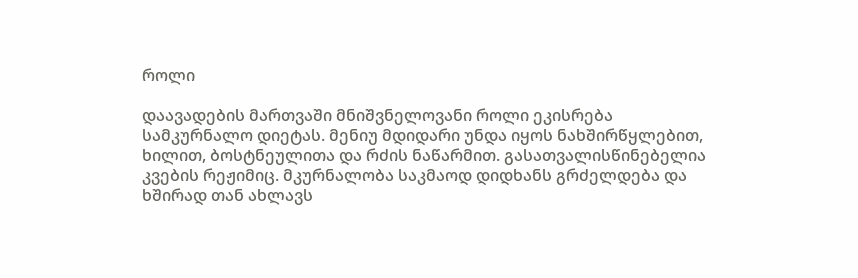როლი

დაავადების მართვაში მნიშვნელოვანი როლი ეკისრება სამკურნალო დიეტას. მენიუ მდიდარი უნდა იყოს ნახშირწყლებით, ხილით, ბოსტნეულითა და რძის ნაწარმით. გასათვალისწინებელია კვების რეჟიმიც. მკურნალობა საკმაოდ დიდხანს გრძელდება და ხშირად თან ახლავს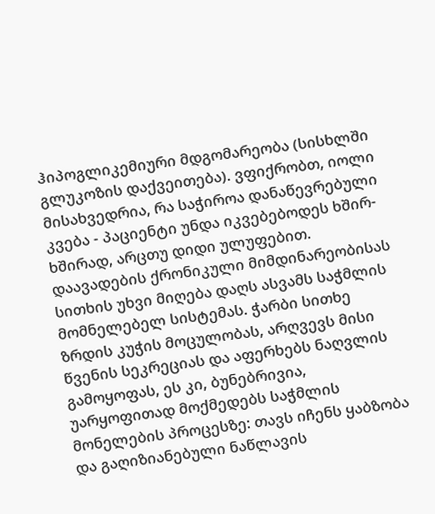ჰიპოგლიკემიური მდგომარეობა (სისხლში გლუკოზის დაქვეითება). ვფიქრობთ, იოლი მისახვედრია, რა საჭიროა დანაწევრებული კვება - პაციენტი უნდა იკვებებოდეს ხშირ-ხშირად, არცთუ დიდი ულუფებით. დაავადების ქრონიკული მიმდინარეობისას სითხის უხვი მიღება დაღს ასვამს საჭმლის მომნელებელ სისტემას. ჭარბი სითხე ზრდის კუჭის მოცულობას, არღვევს მისი წვენის სეკრეციას და აფერხებს ნაღვლის გამოყოფას, ეს კი, ბუნებრივია, უარყოფითად მოქმედებს საჭმლის მონელების პროცესზე: თავს იჩენს ყაბზობა და გაღიზიანებული ნაწლავის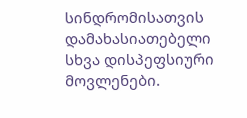სინდრომისათვის დამახასიათებელი სხვა დისპეფსიური მოვლენები.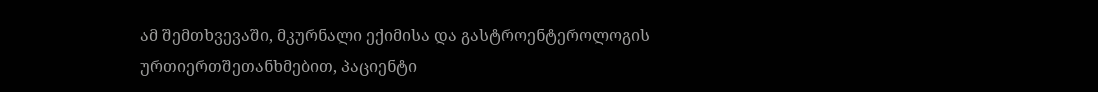ამ შემთხვევაში, მკურნალი ექიმისა და გასტროენტეროლოგის ურთიერთშეთანხმებით, პაციენტი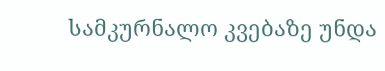სამკურნალო კვებაზე უნდა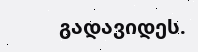გადავიდეს.